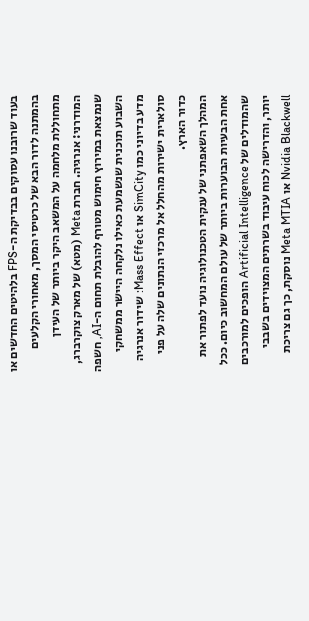בעוד שרובנו עסוקים בבדיקת ה-FPS בלהיטים החדשים או בהמתנה לדור הבא של כרטיסי המסך, מאחורי הקלעים מתחוללת מלחמה על המשאב היקר ביותר של העידן המודרני: אנרגיה. חברת Meta (מטא) של מארק צוקרברג, שנמצאת במירוץ חימוש מטורף להובלת תחום ה-AI, חשפה השבוע תוכנית שנשמעת כאילו נלקחה היישר ממשחקי מדע בדיוני כמו SimCity או Mass Effect: שידור אנרגיה סולארית ישירות מהחלל אל מרכזי הנתונים שלה על פני כדור הארץ.
המהלך השאפתני של ענקית הטכנולוגיה נועד לפתור את אחת הבעיות הבוערות ביותר של עולם המחשוב כיום. ככל שהמודלים של Artificial Intelligence הופכים למורכבים יותר, והדרישה לכוח עיבוד בשרתים המצוידים בשבבי Nvidia Blackwell או Meta MTIA נוסקת, כך גם צריכת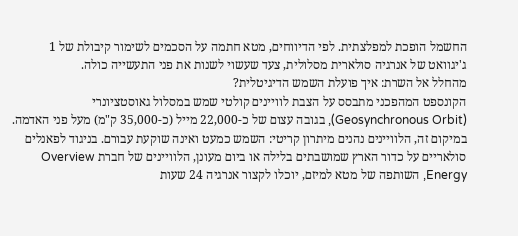החשמל הופכת למפלצתית. לפי הדיווחים, מטא חתמה על הסכמים לשימור קיבולת של 1 ג'יגוואט של אנרגיה סולארית מסלולית, צעד שעשוי לשנות את פני התעשייה כולה.
מהחלל אל השרת: איך פועלת השמש הדיגיטלית?
הקונספט המהפכני מתבסס על הצבת לוויינים קולטי שמש במסלול גאוסטציונרי (Geosynchronous Orbit), בגובה עצום של כ-22,000 מייל (כ-35,000 ק"מ) מעל פני האדמה. במיקום זה, הלוויינים נהנים מיתרון קריטי: השמש כמעט ואינה שוקעת עבורם. בניגוד לפאנלים סולאריים על כדור הארץ שמושבתים בלילה או ביום מעונן, הלוויינים של חברת Overview Energy, השותפה של מטא למיזם, יוכלו לקצור אנרגיה 24 שעות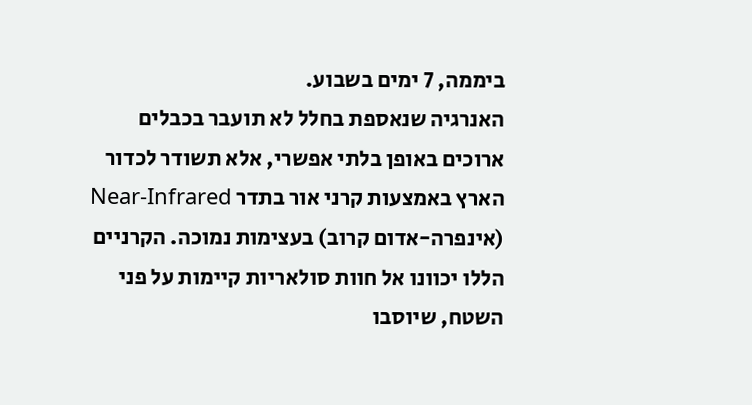ביממה, 7 ימים בשבוע.
האנרגיה שנאספת בחלל לא תועבר בכבלים ארוכים באופן בלתי אפשרי, אלא תשודר לכדור הארץ באמצעות קרני אור בתדר Near-Infrared (אינפרה-אדום קרוב) בעצימות נמוכה. הקרניים הללו יכוונו אל חוות סולאריות קיימות על פני השטח, שיוסבו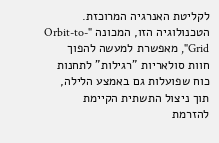לקליטת האנרגיה המרוכזת. הטכנולוגיה הזו, המכונה "Orbit-to-Grid", מאפשרת למעשה להפוך חוות סולאריות "רגילות" לתחנות כוח שפועלות גם באמצע הלילה, תוך ניצול התשתית הקיימת להזרמת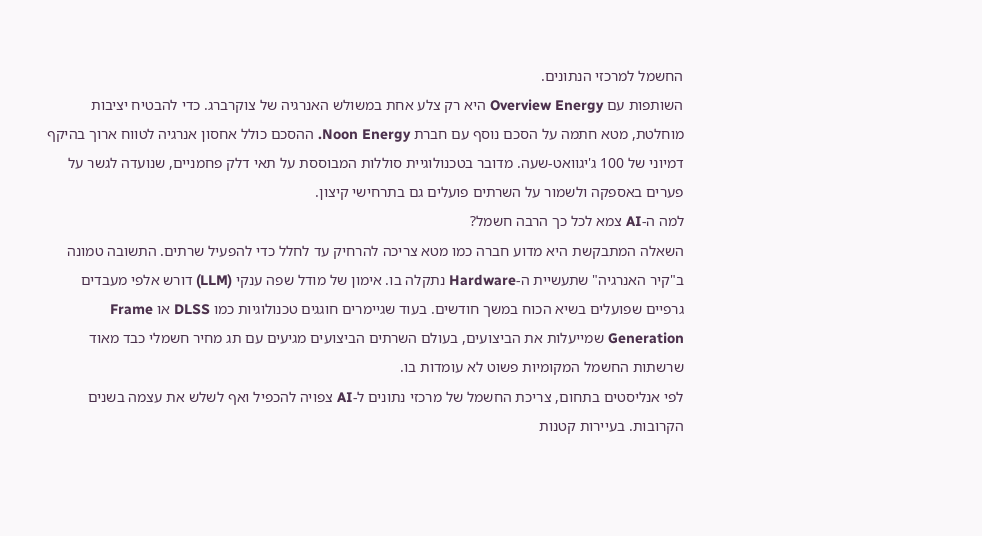החשמל למרכזי הנתונים.
השותפות עם Overview Energy היא רק צלע אחת במשולש האנרגיה של צוקרברג. כדי להבטיח יציבות מוחלטת, מטא חתמה על הסכם נוסף עם חברת Noon Energy. ההסכם כולל אחסון אנרגיה לטווח ארוך בהיקף דמיוני של 100 ג'יגוואט-שעה. מדובר בטכנולוגיית סוללות המבוססת על תאי דלק פחמניים, שנועדה לגשר על פערים באספקה ולשמור על השרתים פועלים גם בתרחישי קיצון.
למה ה-AI צמא לכל כך הרבה חשמל?
השאלה המתבקשת היא מדוע חברה כמו מטא צריכה להרחיק עד לחלל כדי להפעיל שרתים. התשובה טמונה ב"קיר האנרגיה" שתעשיית ה-Hardware נתקלה בו. אימון של מודל שפה ענקי (LLM) דורש אלפי מעבדים גרפיים שפועלים בשיא הכוח במשך חודשים. בעוד שגיימרים חוגגים טכנולוגיות כמו DLSS או Frame Generation שמייעלות את הביצועים, בעולם השרתים הביצועים מגיעים עם תג מחיר חשמלי כבד מאוד שרשתות החשמל המקומיות פשוט לא עומדות בו.
לפי אנליסטים בתחום, צריכת החשמל של מרכזי נתונים ל-AI צפויה להכפיל ואף לשלש את עצמה בשנים הקרובות. בעיירות קטנות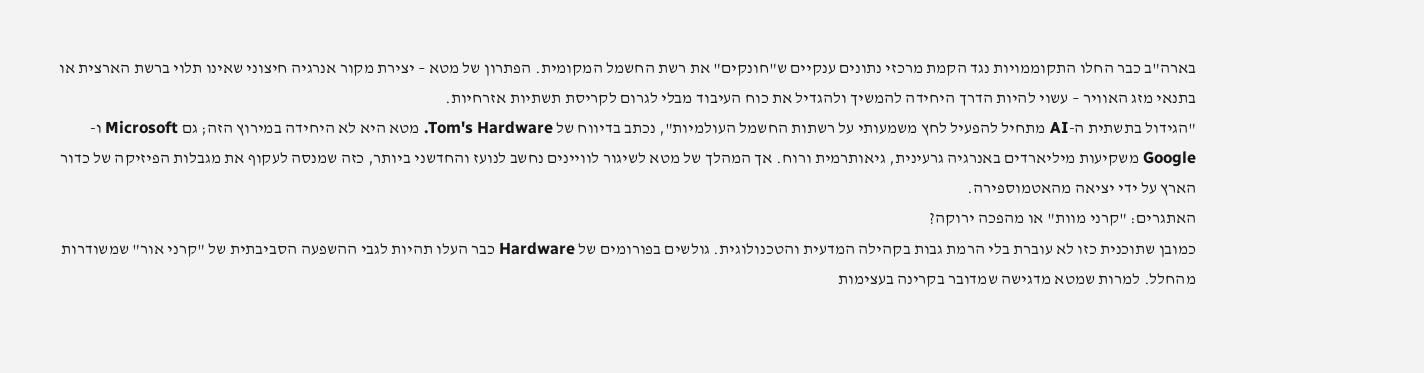בארה"ב כבר החלו התקוממויות נגד הקמת מרכזי נתונים ענקיים ש"חונקים" את רשת החשמל המקומית. הפתרון של מטא – יצירת מקור אנרגיה חיצוני שאינו תלוי ברשת הארצית או בתנאי מזג האוויר – עשוי להיות הדרך היחידה להמשיך ולהגדיל את כוח העיבוד מבלי לגרום לקריסת תשתיות אזרחיות.
"הגידול בתשתית ה-AI מתחיל להפעיל לחץ משמעותי על רשתות החשמל העולמיות", נכתב בדיווח של Tom's Hardware. מטא היא לא היחידה במירוץ הזה; גם Microsoft ו-Google משקיעות מיליארדים באנרגיה גרעינית, גיאותרמית ורוח. אך המהלך של מטא לשיגור לוויינים נחשב לנועז והחדשני ביותר, כזה שמנסה לעקוף את מגבלות הפיזיקה של כדור הארץ על ידי יציאה מהאטמוספירה.
האתגרים: "קרני מוות" או מהפכה ירוקה?
כמובן שתוכנית כזו לא עוברת בלי הרמת גבות בקהילה המדעית והטכנולוגית. גולשים בפורומים של Hardware כבר העלו תהיות לגבי ההשפעה הסביבתית של "קרני אור" שמשודרות מהחלל. למרות שמטא מדגישה שמדובר בקרינה בעצימות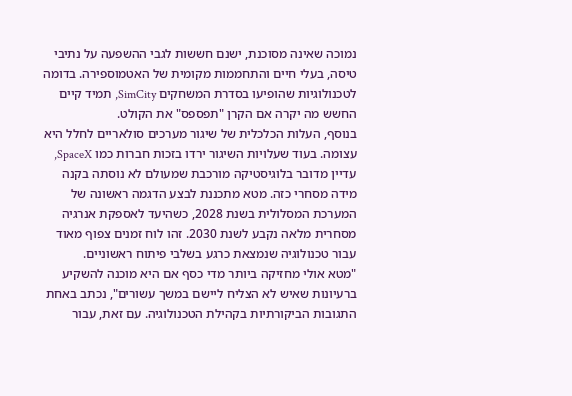נמוכה שאינה מסוכנת, ישנם חששות לגבי ההשפעה על נתיבי טיסה, בעלי חיים והתחממות מקומית של האטמוספירה. בדומה לטכנולוגיות שהופיעו בסדרת המשחקים SimCity, תמיד קיים החשש מה יקרה אם הקרן "תפספס" את הקולט.
בנוסף, העלות הכלכלית של שיגור מערכים סולאריים לחלל היא עצומה. בעוד שעלויות השיגור ירדו בזכות חברות כמו SpaceX, עדיין מדובר בלוגיסטיקה מורכבת שמעולם לא נוסתה בקנה מידה מסחרי כזה. מטא מתכננת לבצע הדגמה ראשונה של המערכת המסלולית בשנת 2028, כשהיעד לאספקת אנרגיה מסחרית מלאה נקבע לשנת 2030. זהו לוח זמנים צפוף מאוד עבור טכנולוגיה שנמצאת כרגע בשלבי פיתוח ראשוניים.
"מטא אולי מחזיקה ביותר מדי כסף אם היא מוכנה להשקיע ברעיונות שאיש לא הצליח ליישם במשך עשורים", נכתב באחת התגובות הביקורתיות בקהילת הטכנולוגיה. עם זאת, עבור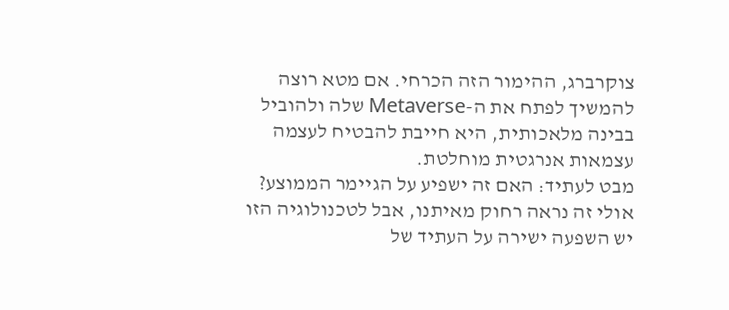צוקרברג, ההימור הזה הכרחי. אם מטא רוצה להמשיך לפתח את ה-Metaverse שלה ולהוביל בבינה מלאכותית, היא חייבת להבטיח לעצמה עצמאות אנרגטית מוחלטת.
מבט לעתיד: האם זה ישפיע על הגיימר הממוצע?
אולי זה נראה רחוק מאיתנו, אבל לטכנולוגיה הזו יש השפעה ישירה על העתיד של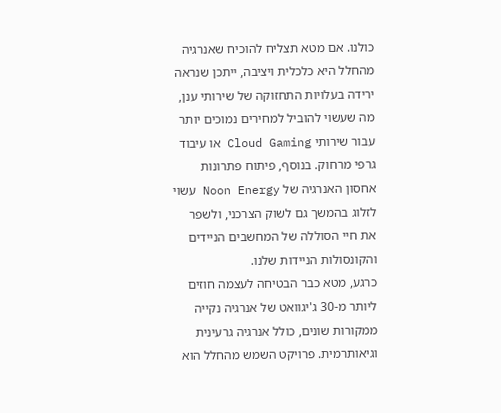כולנו. אם מטא תצליח להוכיח שאנרגיה מהחלל היא כלכלית ויציבה, ייתכן שנראה ירידה בעלויות התחזוקה של שירותי ענן, מה שעשוי להוביל למחירים נמוכים יותר עבור שירותי Cloud Gaming או עיבוד גרפי מרחוק. בנוסף, פיתוח פתרונות אחסון האנרגיה של Noon Energy עשוי לזלוג בהמשך גם לשוק הצרכני, ולשפר את חיי הסוללה של המחשבים הניידים והקונסולות הניידות שלנו.
כרגע, מטא כבר הבטיחה לעצמה חוזים ליותר מ-30 ג'יגוואט של אנרגיה נקייה ממקורות שונים, כולל אנרגיה גרעינית וגיאותרמית. פרויקט השמש מהחלל הוא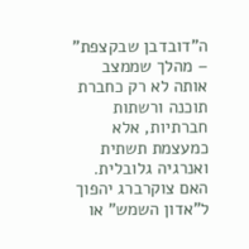ה"דובדבן שבקצפת" – מהלך שממצב אותה לא רק כחברת תוכנה ורשתות חברתיות, אלא כמעצמת תשתית ואנרגיה גלובלית. האם צוקרברג יהפוך ל"אדון השמש" או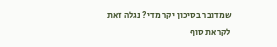שמדובר בסיכון יקר מדי? נגלה זאת לקראת סוף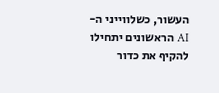העשור, כשלווייני ה-AI הראשונים יתחילו להקיף את כדור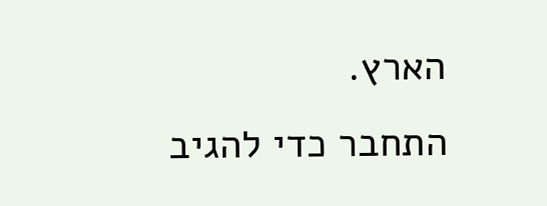הארץ.
התחבר כדי להגיב